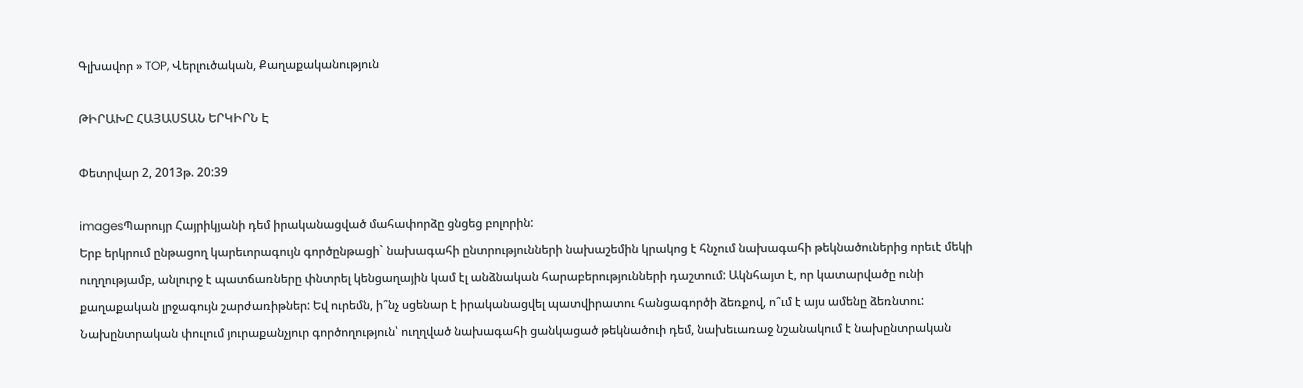Գլխավոր » TOP, Վերլուծական, Քաղաքականություն

ԹԻՐԱԽԸ ՀԱՅԱՍՏԱՆ ԵՐԿԻՐՆ Է

Փետրվար 2, 2013թ. 20:39

imagesՊարույր Հայրիկյանի դեմ իրականացված մահափորձը ցնցեց բոլորին:
Երբ երկրում ընթացող կարեւորագույն գործընթացի` նախագահի ընտրությունների նախաշեմին կրակոց է հնչում նախագահի թեկնածուներից որեւէ մեկի ուղղությամբ, անլուրջ է պատճառները փնտրել կենցաղային կամ էլ անձնական հարաբերությունների դաշտում: Ակնհայտ է, որ կատարվածը ունի քաղաքական լրջագույն շարժառիթներ: Եվ ուրեմն, ի՞նչ սցենար է իրականացվել պատվիրատու հանցագործի ձեռքով, ո՞ւմ է այս ամենը ձեռնտու:
Նախընտրական փուլում յուրաքանչյուր գործողություն՝ ուղղված նախագահի ցանկացած թեկնածուի դեմ, նախեւառաջ նշանակում է նախընտրական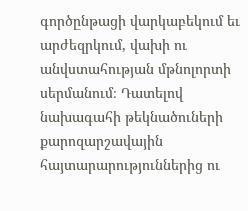գործընթացի վարկաբեկում եւ արժեզրկում, վախի ու անվստահության մթնոլորտի սերմանում։ Դատելով նախագահի թեկնածուների քարոզարշավային հայտարարություններից ու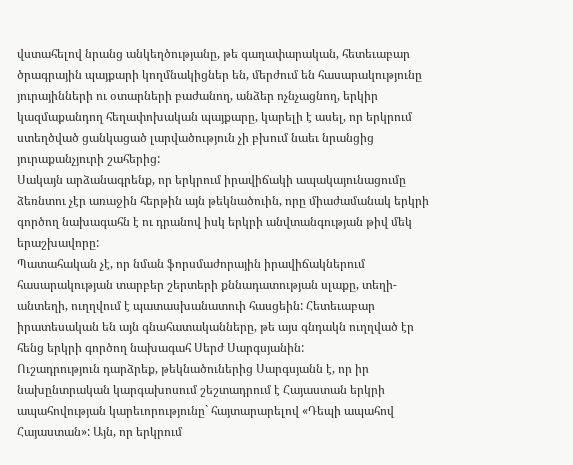վստահելով նրանց անկեղծությանը, թե գաղափարական, հետեւաբար ծրագրային պայքարի կողմնակիցներ են, մերժում են հասարակությունը յուրայինների ու օտարների բաժանող, անձեր ոչնչացնող, երկիր կազմաքանդող հեղափոխական պայքարը, կարելի է ասել, որ երկրում ստեղծված ցանկացած լարվածություն չի բխում նաեւ նրանցից յուրաքանչյուրի շահերից:
Սակայն արձանագրենք, որ երկրում իրավիճակի ապակայունացումը ձեռնտու չէր առաջին հերթին այն թեկնածուին, որը միաժամանակ երկրի գործող նախագահն է ու դրանով իսկ երկրի անվտանգության թիվ մեկ երաշխավորը:
Պատահական չէ, որ նման ֆորսմաժորային իրավիճակներում հասարակության տարբեր շերտերի քննադատության սլաքը, տեղի-անտեղի, ուղղվում է պատասխանատուի հասցեին: Հետեւաբար իրատեսական են այն գնահատականները, թե այս գնդակն ուղղված էր հենց երկրի գործող նախագահ Սերժ Սարգսյանին:
Ուշադրություն դարձրեք, թեկնածուներից Սարգսյանն է, որ իր նախընտրական կարգախոսում շեշտադրում է Հայաստան երկրի ապահովության կարեւորությունը` հայտարարելով «Դեպի ապահով Հայաստան»: Այն, որ երկրում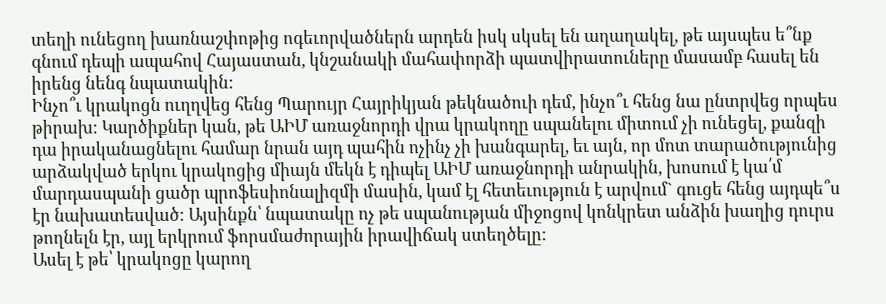տեղի ունեցող խառնաշփոթից ոգեւորվածներն արդեն իսկ սկսել են աղաղակել, թե այսպես ե՞նք գնում դեպի ապահով Հայաստան, կնշանակի մահափորձի պատվիրատուները մասամբ հասել են իրենց նենգ նպատակին:
Ինչո՞ւ կրակոցն ուղղվեց հենց Պարույր Հայրիկյան թեկնածուի դեմ, ինչո՞ւ հենց նա ընտրվեց որպես թիրախ: Կարծիքներ կան, թե ԱԻՄ առաջնորդի վրա կրակողը սպանելու միտում չի ունեցել, քանզի դա իրականացնելու համար նրան այդ պահին ոչինչ չի խանգարել, եւ այն, որ մոտ տարածությունից արձակված երկու կրակոցից միայն մեկն է դիպել ԱԻՄ առաջնորդի անրակին, խոսում է կա՛մ մարդասպանի ցածր պրոֆեսիոնալիզմի մասին, կամ էլ հետեւություն է արվում` գուցե հենց այդպե՞ս էր նախատեսված: Այսինքն՝ նպատակը ոչ թե սպանության միջոցով կոնկրետ անձին խաղից դուրս թողնելն էր, այլ երկրում ֆորսմաժորային իրավիճակ ստեղծելը:
Ասել է թե՝ կրակոցը կարող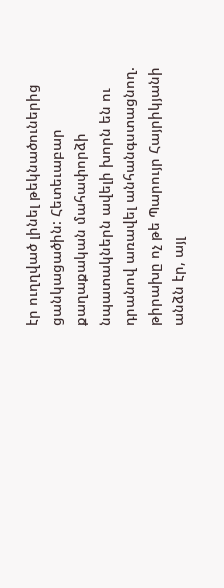էր ուղղված լինել թեկնածուներից ցանկացածին: Հետեւաբար քաղաքական մահափորձի նպատակներն ավելի խորն են ու դրանով առավել անհանգստացնող. թիրախը ոչ թե Պարույր Հայրիկյանի անձն էր, այլ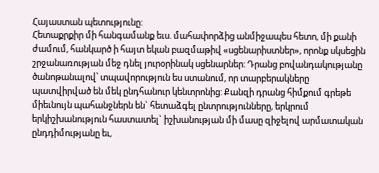Հայաստան պետությունը:
Հետաքրքիր մի հանգամանք եւս. մահափորձից անմիջապես հետո, մի քանի ժամում, հանկարծ ի հայտ եկան բազմաթիվ «սցենարիստներ», որոնք սկսեցին շրջանառության մեջ դնել յուրօրինակ սցենարներ: Դրանց բովանդակությանը ծանոթանալով՝ տպավորություն ես ստանում, որ տարբերակները պատվիրված են մեկ ընդհանուր կենտրոնից: Քանզի դրանց հիմքում գրեթե միեւնույն պահանջներն են` հետաձգել ընտրությունները, երկրում երկիշխանություն հաստատել` իշխանության մի մասը զիջելով արմատական ընդդիմությանը եւ,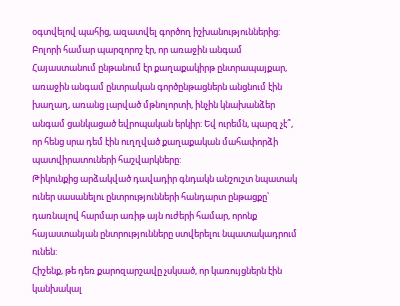օգտվելով պահից, ազատվել գործող իշխանություններից:
Բոլորի համար պարզորոշ էր, որ առաջին անգամ Հայաստանում ընթանում էր քաղաքակիրթ ընտրապայքար, առաջին անգամ ընտրական գործընթացներն անցնում էին խաղաղ, առանց լարված մթնոլորտի, ինչին կնախանձեր անգամ ցանկացած եվրոպական երկիր: Եվ ուրեմն, պարզ չէ՞, որ հենց սրա դեմ էին ուղղված քաղաքական մահափորձի պատվիրատուների հաշվարկները:
Թիկունքից արձակված դավադիր գնդակն անշուշտ նպատակ ուներ սասանելու ընտրությունների հանդարտ ընթացքը՝ դառնալով հարմար առիթ այն ուժերի համար, որոնք հայաստանյան ընտրությունները ստվերելու նպատակադրում ունեն:
Հիշենք, թե դեռ քարոզարշավը չսկսած, որ կառույցներն էին կանխակալ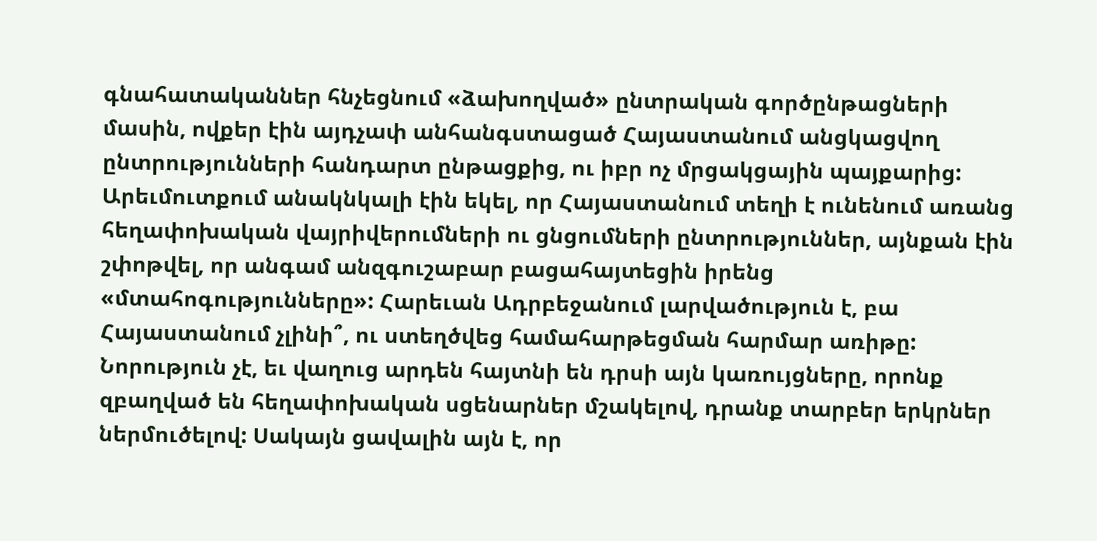գնահատականներ հնչեցնում «ձախողված» ընտրական գործընթացների մասին, ովքեր էին այդչափ անհանգստացած Հայաստանում անցկացվող ընտրությունների հանդարտ ընթացքից, ու իբր ոչ մրցակցային պայքարից: Արեւմուտքում անակնկալի էին եկել, որ Հայաստանում տեղի է ունենում առանց հեղափոխական վայրիվերումների ու ցնցումների ընտրություններ, այնքան էին շփոթվել, որ անգամ անզգուշաբար բացահայտեցին իրենց «մտահոգությունները»: Հարեւան Ադրբեջանում լարվածություն է, բա Հայաստանում չլինի՞, ու ստեղծվեց համահարթեցման հարմար առիթը:
Նորություն չէ, եւ վաղուց արդեն հայտնի են դրսի այն կառույցները, որոնք զբաղված են հեղափոխական սցենարներ մշակելով, դրանք տարբեր երկրներ ներմուծելով: Սակայն ցավալին այն է, որ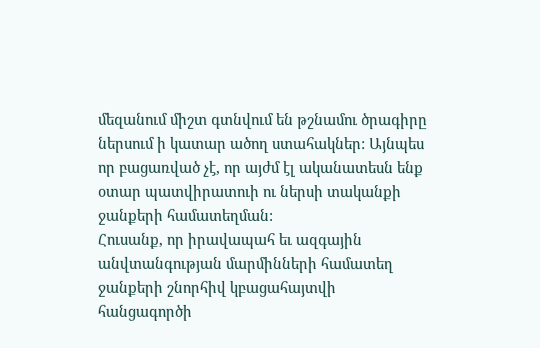մեզանում միշտ գտնվում են թշնամու ծրագիրը ներսում ի կատար ածող ստահակներ: Այնպես որ բացառված չէ, որ այժմ էլ ականատեսն ենք օտար պատվիրատուի ու ներսի տականքի ջանքերի համատեղման:
Հուսանք, որ իրավապահ եւ ազգային անվտանգության մարմինների համատեղ ջանքերի շնորհիվ կբացահայտվի հանցագործի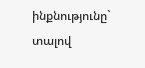ինքնությունը` տալով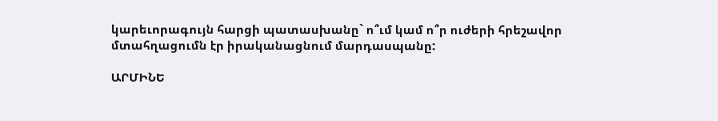կարեւորագույն հարցի պատասխանը` ո՞ւմ կամ ո՞ր ուժերի հրեշավոր մտահղացումն էր իրականացնում մարդասպանը:

ԱՐՄԻՆԵ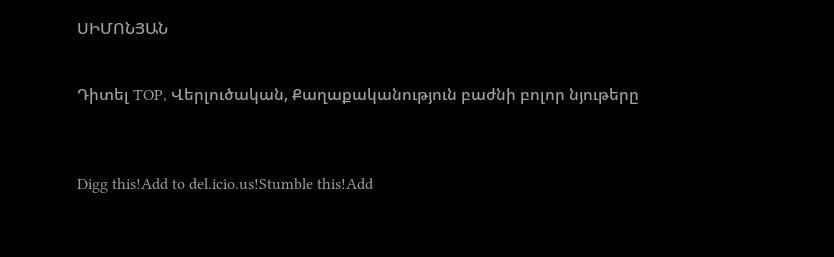ՍԻՄՈՆՅԱՆ


Դիտել TOP, Վերլուծական, Քաղաքականություն բաժնի բոլոր նյութերը



Digg this!Add to del.icio.us!Stumble this!Add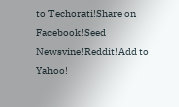to Techorati!Share on Facebook!Seed Newsvine!Reddit!Add to Yahoo!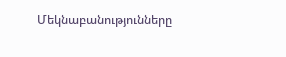Մեկնաբանությունները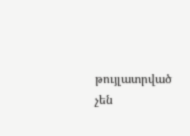թույլատրված չեն